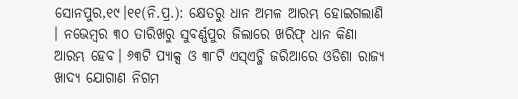ସୋନପୁର,୧୯।୧୧(ନି.ପ୍ର.): କ୍ଷେତରୁ ଧାନ ଅମଳ ଆରମ୍ଭ ହୋଇଗଲାଣି । ନଭେମ୍ବର ୩୦ ତାରିଖରୁ ସୁବର୍ଣ୍ଣପୁର ଜିଲାରେ ଖରିଫ୍ ଧାନ କିଣା ଆରମ୍ଭ ହେବ। ୬୩ଟି ପ୍ୟାକ୍ସ ଓ ୩୮ଟି ଏସ୍ଏଚ୍ଜି ଜରିଆରେ ଓଡିଶା ରାଜ୍ୟ ଖାଦ୍ୟ ଯୋଗାଣ ନିଗମ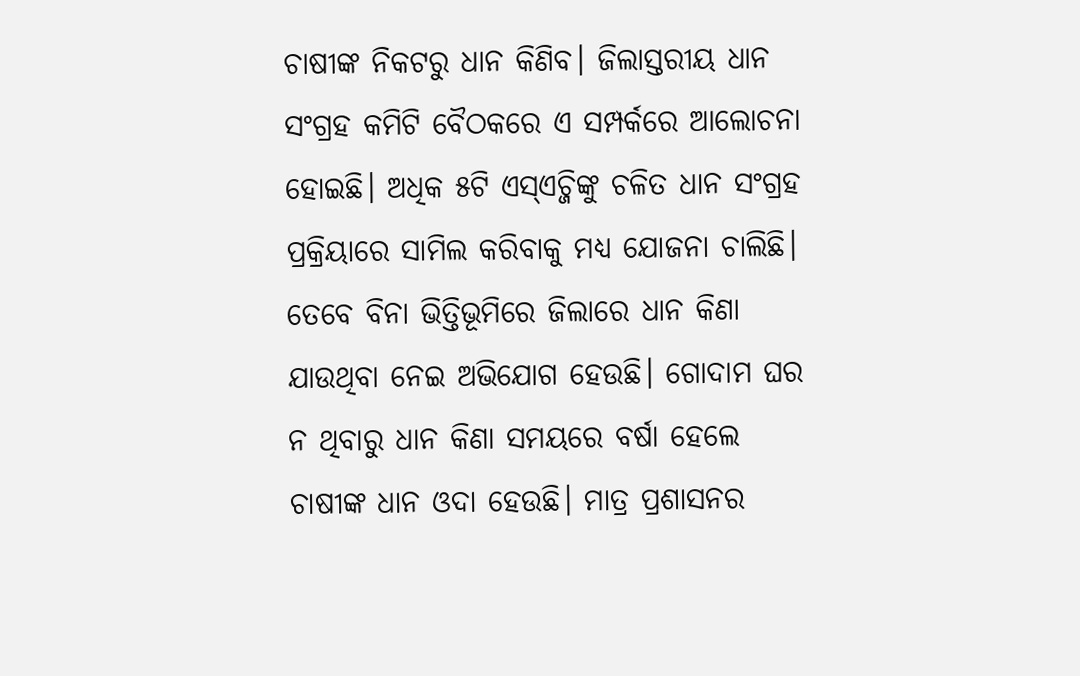ଚାଷୀଙ୍କ ନିକଟରୁ ଧାନ କିଣିବ। ଜିଲାସ୍ତରୀୟ ଧାନ ସଂଗ୍ରହ କମିଟି ବୈଠକରେ ଏ ସମ୍ପର୍କରେ ଆଲୋଚନା ହୋଇଛି। ଅଧିକ ୫ଟି ଏସ୍ଏଚ୍ଜିଙ୍କୁ ଚଳିତ ଧାନ ସଂଗ୍ରହ ପ୍ରକ୍ରିୟାରେ ସାମିଲ କରିବାକୁ ମଧ୍ୟ ଯୋଜନା ଚାଲିଛି। ତେବେ ବିନା ଭିତ୍ତିଭୂମିରେ ଜିଲାରେ ଧାନ କିଣା ଯାଉଥିବା ନେଇ ଅଭିଯୋଗ ହେଉଛି। ଗୋଦାମ ଘର ନ ଥିବାରୁ ଧାନ କିଣା ସମୟରେ ବର୍ଷା ହେଲେ ଚାଷୀଙ୍କ ଧାନ ଓଦା ହେଉଛି। ମାତ୍ର ପ୍ରଶାସନର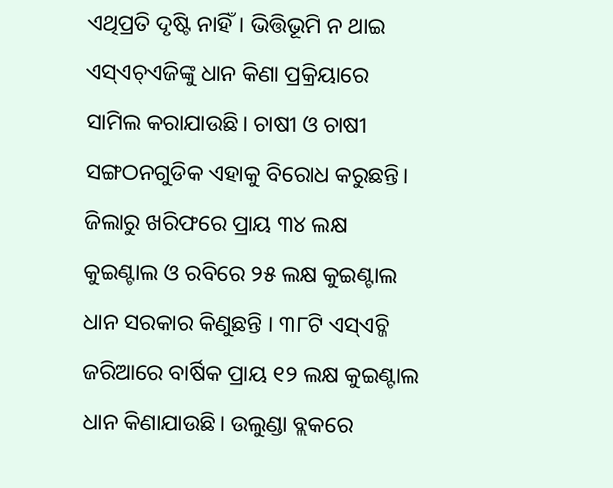ଏଥିପ୍ରତି ଦୃଷ୍ଟି ନାହିଁ। ଭିତ୍ତିଭୂମି ନ ଥାଇ ଏସ୍ଏଚ୍ଏଜିଙ୍କୁ ଧାନ କିଣା ପ୍ରକ୍ରିୟାରେ ସାମିଲ କରାଯାଉଛି। ଚାଷୀ ଓ ଚାଷୀ ସଙ୍ଗଠନଗୁଡିକ ଏହାକୁ ବିରୋଧ କରୁଛନ୍ତି।
ଜିଲାରୁ ଖରିଫରେ ପ୍ରାୟ ୩୪ ଲକ୍ଷ କୁଇଣ୍ଟାଲ ଓ ରବିରେ ୨୫ ଲକ୍ଷ କୁଇଣ୍ଟାଲ ଧାନ ସରକାର କିଣୁଛନ୍ତି । ୩୮ଟି ଏସ୍ଏଚ୍ଜି ଜରିଆରେ ବାର୍ଷିକ ପ୍ରାୟ ୧୨ ଲକ୍ଷ କୁଇଣ୍ଟାଲ ଧାନ କିଣାଯାଉଛି। ଉଲୁଣ୍ଡା ବ୍ଲକରେ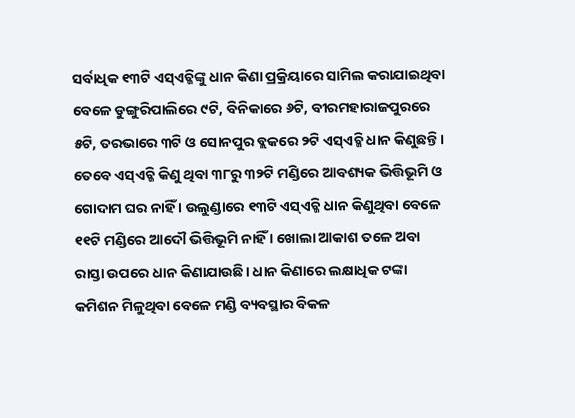ସର୍ବାଧିକ ୧୩ଟି ଏସ୍ଏଚ୍ଜିଙ୍କୁ ଧାନ କିଣା ପ୍ରକ୍ରିୟାରେ ସାମିଲ କରାଯାଇଥିବା ବେଳେ ଡୁଙ୍ଗୁରିପାଲିରେ ୯ଟି, ବିନିକାରେ ୬ଟି, ବୀରମହାରାଜପୁରରେ ୫ଟି, ତରଭାରେ ୩ଟି ଓ ସୋନପୁର ବ୍ଲକରେ ୨ଟି ଏସ୍ଏଚ୍ଜି ଧାନ କିଣୁଛନ୍ତି। ତେବେ ଏସ୍ଏଚ୍ଜି କିଣୁ ଥିବା ୩୮ରୁ ୩୨ଟି ମଣ୍ଡିରେ ଆବଶ୍ୟକ ଭିତ୍ତିଭୂମି ଓ ଗୋଦାମ ଘର ନାହିଁ । ଉଲୁଣ୍ଡାରେ ୧୩ଟି ଏସ୍ଏଚ୍ଜି ଧାନ କିଣୁଥିବା ବେଳେ ୧୧ଟି ମଣ୍ଡିରେ ଆଦୌ ଭିତ୍ତିଭୂମି ନାହିଁ । ଖୋଲା ଆକାଶ ତଳେ ଅବା ରାସ୍ତା ଉପରେ ଧାନ କିଣାଯାଉଛି। ଧାନ କିଣାରେ ଲକ୍ଷାଧିକ ଟଙ୍କା କମିଶନ ମିଳୁଥିବା ବେଳେ ମଣ୍ଡି ବ୍ୟବସ୍ଥାର ବିକଳ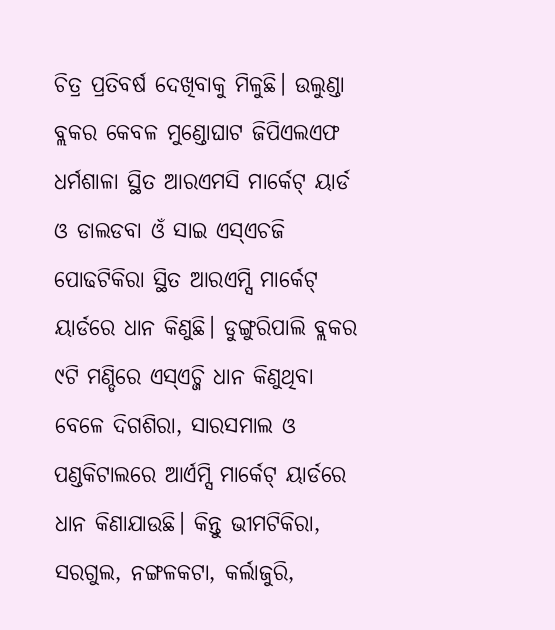ଚିତ୍ର ପ୍ରତିବର୍ଷ ଦେଖିବାକୁ ମିଳୁଛି। ଉଲୁଣ୍ଡା ବ୍ଲକର କେବଳ ମୁଣ୍ଡୋଘାଟ ଜିପିଏଲଏଫ ଧର୍ମଶାଳା ସ୍ଥିତ ଆରଏମସି ମାର୍କେଟ୍ ୟାର୍ଡ ଓ ଡାଲଡବା ଓଁ ସାଇ ଏସ୍ଏଚଜି ପୋଢଟିକିରା ସ୍ଥିତ ଆରଏମ୍ସି ମାର୍କେଟ୍ ୟାର୍ଡରେ ଧାନ କିଣୁଛି। ଡୁଙ୍ଗୁରିପାଲି ବ୍ଲକର ୯ଟି ମଣ୍ଡିରେ ଏସ୍ଏଚ୍ଜି ଧାନ କିଣୁଥିବା ବେଳେ ଦିଗଶିରା, ସାରସମାଲ ଓ ପଣ୍ଡକିଟାଲରେ ଆର୍ଏମ୍ସି ମାର୍କେଟ୍ ୟାର୍ଡରେ ଧାନ କିଣାଯାଉଛି। କିନ୍ତୁ ଭୀମଟିକିରା, ସରଗୁଲ, ନଙ୍ଗଳକଟା, କର୍ଲାଜୁରି,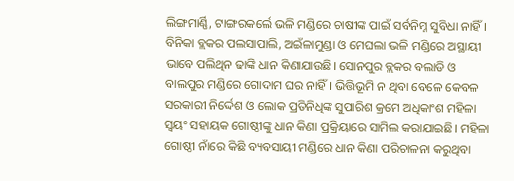ଲିଙ୍ଗମାର୍ଣ୍ଣି, ଟାଙ୍ଗରକର୍ଲେ ଭଳି ମଣ୍ଡିରେ ଚାଷୀଙ୍କ ପାଇଁ ସର୍ବନିମ୍ନ ସୁବିଧା ନାହିଁ। ବିନିକା ବ୍ଲକର ପଲସାପାଲି, ଅଇଁଳାମୁଣ୍ଡା ଓ ମେଘଲା ଭଳି ମଣ୍ଡିରେ ଅସ୍ଥାୟୀ ଭାବେ ପଲିଥିନ ଢାଙ୍କି ଧାନ କିଣାଯାଉଛି। ସୋନପୁର ବ୍ଲକର ବଲାଡି ଓ ବାଲପୁର ମଣ୍ଡିରେ ଗୋଦାମ ଘର ନାହିଁ। ଭିତ୍ତିଭୂମି ନ ଥିବା ବେଳେ କେବଳ ସରକାରୀ ନିର୍ଦ୍ଦେଶ ଓ ଲୋକ ପ୍ରତିନିଧିଙ୍କ ସୁପାରିଶ କ୍ରମେ ଅଧିକାଂଶ ମହିଳା ସ୍ବୟଂ ସହାୟକ ଗୋଷ୍ଠୀଙ୍କୁ ଧାନ କିଣା ପ୍ରକ୍ରିୟାରେ ସାମିଲ କରାଯାଇଛି। ମହିଳା ଗୋଷ୍ଠୀ ନାଁରେ କିଛି ବ୍ୟବସାୟୀ ମଣ୍ଡିରେ ଧାନ କିଣା ପରିଚାଳନା କରୁଥିବା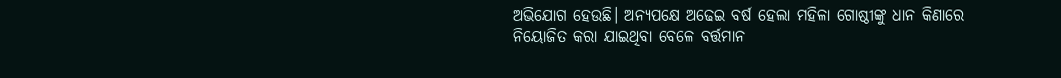ଅଭିଯୋଗ ହେଉଛି। ଅନ୍ୟପକ୍ଷେ ଅଢେଇ ବର୍ଷ ହେଲା ମହିଳା ଗୋଷ୍ଠୀଙ୍କୁ ଧାନ କିଣାରେ ନିୟୋଜିତ କରା ଯାଇଥିବା ବେଳେ ବର୍ତ୍ତମାନ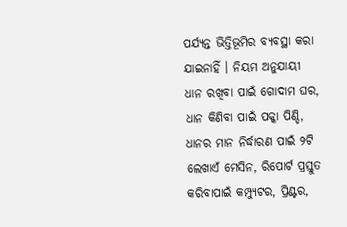ପର୍ଯ୍ୟନ୍ତ ଭିତ୍ତିଭୂମିର ବ୍ୟବସ୍ଥା କରା ଯାଇନାହିଁ । ନିୟମ ଅନୁଯାୟୀ ଧାନ ରଖିବା ପାଇଁ ଗୋଦାମ ଘର, ଧାନ କିଣିବା ପାଇଁ ପକ୍କା ପିଣ୍ଡି, ଧାନର ମାନ ନିର୍ଦ୍ଧାରଣ ପାଇଁ ୨ଟି ଲେଖାଏଁ ମେସିନ, ରିପୋର୍ଟ ପ୍ରସ୍ତୁତ କରିବାପାଇଁ କମ୍ପ୍ୟୁଟର, ପ୍ରିଣ୍ଟର,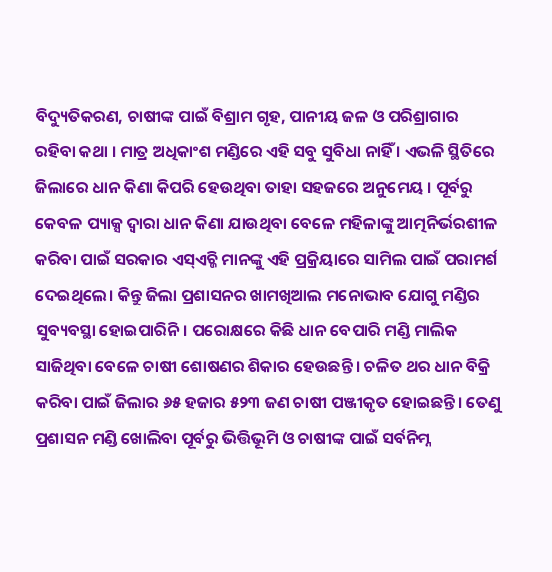ବିଦ୍ୟୁତିକରଣ, ଚାଷୀଙ୍କ ପାଇଁ ବିଶ୍ରାମ ଗୃହ, ପାନୀୟ ଜଳ ଓ ପରିଶ୍ରାଗାର ରହିବା କଥା । ମାତ୍ର ଅଧିକାଂଶ ମଣ୍ଡିରେ ଏହି ସବୁ ସୁବିଧା ନାହିଁ । ଏଭଳି ସ୍ଥିତିରେ ଜିଲାରେ ଧାନ କିଣା କିପରି ହେଉଥିବା ତାହା ସହଜରେ ଅନୁମେୟ । ପୂର୍ବରୁ କେବଳ ପ୍ୟାକ୍ସ ଦ୍ୱାରା ଧାନ କିଣା ଯାଉଥିବା ବେଳେ ମହିଳାଙ୍କୁ ଆତ୍ମନିର୍ଭରଶୀଳ କରିବା ପାଇଁ ସରକାର ଏସ୍ଏଚ୍ଜି ମାନଙ୍କୁ ଏହି ପ୍ରକ୍ରିୟାରେ ସାମିଲ ପାଇଁ ପରାମର୍ଶ ଦେଇଥିଲେ। କିନ୍ତୁ ଜିଲା ପ୍ରଶାସନର ଖାମଖିଆଲ ମନୋଭାବ ଯୋଗୁ ମଣ୍ଡିର ସୁବ୍ୟବସ୍ଥା ହୋଇପାରିନି। ପରୋକ୍ଷରେ କିଛି ଧାନ ବେପାରି ମଣ୍ଡି ମାଲିକ ସାଜିଥିବା ବେଳେ ଚାଷୀ ଶୋଷଣର ଶିକାର ହେଉଛନ୍ତି । ଚଳିତ ଥର ଧାନ ବିକ୍ରି କରିବା ପାଇଁ ଜିଲାର ୬୫ ହଜାର ୫୨୩ ଜଣ ଚାଷୀ ପଞ୍ଜୀକୃତ ହୋଇଛନ୍ତି। ତେଣୁ ପ୍ରଶାସନ ମଣ୍ଡି ଖୋଲିବା ପୂର୍ବରୁ ଭିତ୍ତିଭୂମି ଓ ଚାଷୀଙ୍କ ପାଇଁ ସର୍ବନିମ୍ନ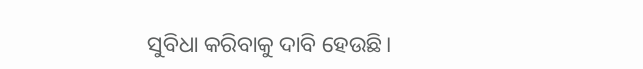ସୁବିଧା କରିବାକୁ ଦାବି ହେଉଛି।